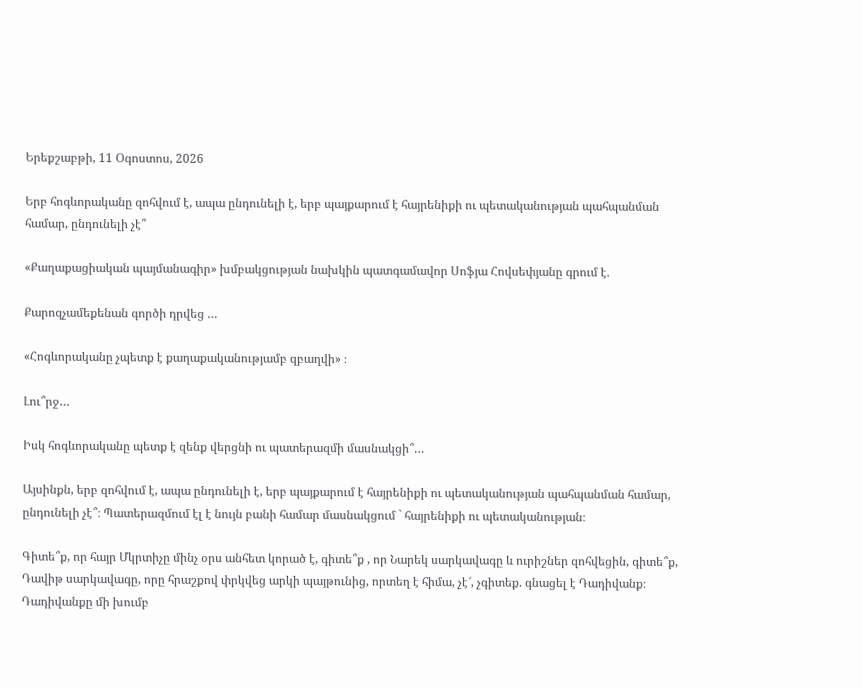Երեքշաբթի, 11 Օգոստոս, 2026

Երբ հոգևորականը զոհվում է, ապա ընդունելի է, երբ պայքարում է հայրենիքի ու պետականության պահպանման համար, ընդունելի չէ՞

«Քաղաքացիական պայմանագիր» խմբակցության նախկին պատգամավոր Սոֆյա Հովսեփյանը գրում է․

Քարոզչամեքենան գործի դրվեց …

«Հոգևորականը չպետք է քաղաքականությամբ զբաղվի» ։

Լու՞րջ…

Իսկ հոգևորականը պետք է զենք վերցնի ու պատերազմի մասնակցի՞…

Այսինքն, երբ զոհվում է, ապա ընդունելի է, երբ պայքարում է հայրենիքի ու պետականության պահպանման համար, ընդունելի չէ՞։ Պատերազմում էլ է նույն բանի համար մասնակցում ` հայրենիքի ու պետականության։

Գիտե՞ք, որ հայր Մկրտիչը մինչ օրս անհետ կորած է, գիտե՞ք , որ Նարեկ սարկավագը և ուրիշներ զոհվեցին, գիտե՞ք, Դավիթ սարկավագը, որը հրաշքով փրկվեց արկի պայթունից, որտեղ է հիմա, չէ՜, չգիտեք. գնացել է Դադիվանք։ Դադիվանքը մի խումբ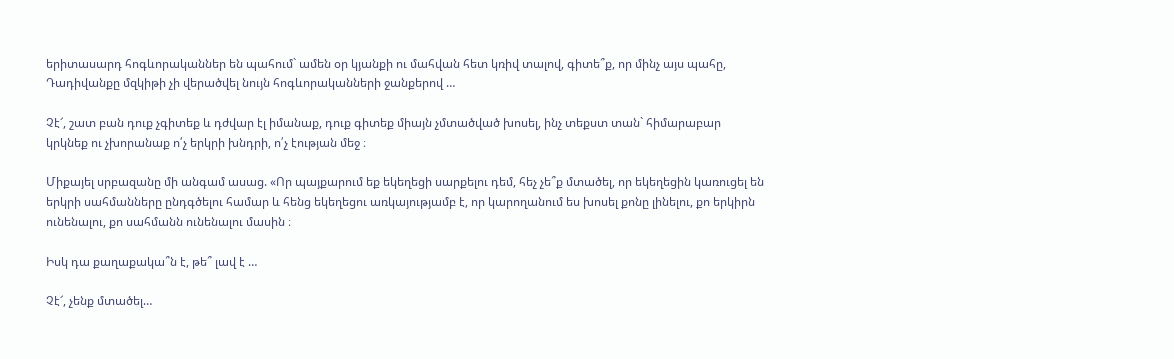երիտասարդ հոգևորականներ են պահում` ամեն օր կյանքի ու մահվան հետ կռիվ տալով, գիտե՞ք, որ մինչ այս պահը, Դադիվանքը մզկիթի չի վերածվել նույն հոգևորականների ջանքերով …

Չէ՜, շատ բան դուք չգիտեք և դժվար էլ իմանաք, դուք գիտեք միայն չմտածված խոսել, ինչ տեքստ տան` հիմարաբար կրկնեք ու չխորանաք ո՛չ երկրի խնդրի, ո՛չ էության մեջ ։

Միքայել սրբազանը մի անգամ ասաց. «Որ պայքարում եք եկեղեցի սարքելու դեմ, հեչ չե՞ք մտածել, որ եկեղեցին կառուցել են երկրի սահմանները ընդգծելու համար և հենց եկեղեցու առկայությամբ է, որ կարողանում ես խոսել քոնը լինելու, քո երկիրն ունենալու, քո սահմանն ունենալու մասին ։

Իսկ դա քաղաքակա՞ն է, թե՞ լավ է …

Չէ՜, չենք մտածել…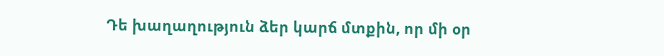Դե խաղաղություն ձեր կարճ մտքին, որ մի օր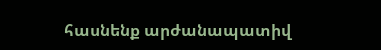հասնենք արժանապատիվ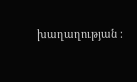խաղաղության ։